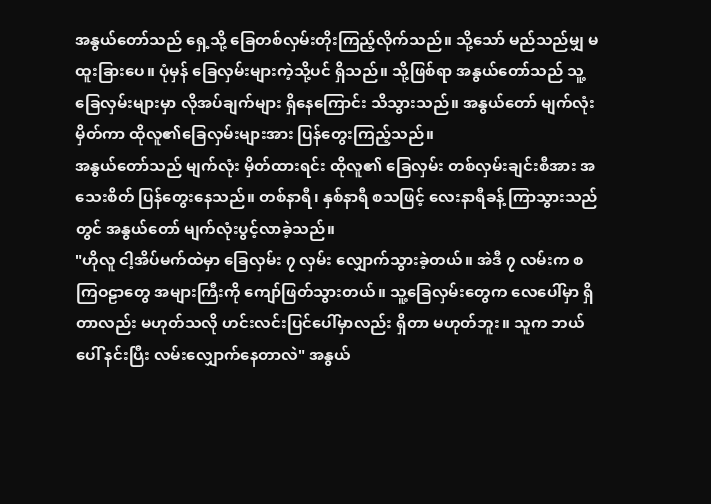အနွယ်တော်သည် ရှေ့သို့ ခြေတစ်လှမ်းတိုးကြည့်လိုက်သည်။ သို့သော် မည်သည်မျှ မထူးခြားပေ။ ပုံမှန် ခြေလှမ်းများကဲ့သို့ပင် ရှိသည်။ သို့ဖြစ်ရာ အနွယ်တော်သည် သူ့ခြေလှမ်းများမှာ လိုအပ်ချက်များ ရှိနေကြောင်း သိသွားသည်။ အနွယ်တော် မျက်လုံးမှိတ်ကာ ထိုလူ၏ခြေလှမ်းများအား ပြန်တွေးကြည့်သည်။
အနွယ်တော်သည် မျက်လုံး မှိတ်ထားရင်း ထိုလူ၏ ခြေလှမ်း တစ်လှမ်းချင်းစီအား အသေးစိတ် ပြန်တွေးနေသည်။ တစ်နာရီ၊ နှစ်နာရီ စသဖြင့် လေးနာရီခန့် ကြာသွားသည်တွင် အနွယ်တော် မျက်လုံးပွင့်လာခဲ့သည်။
"ဟိုလူ ငါ့အိပ်မက်ထဲမှာ ခြေလှမ်း ၇ လှမ်း လျှောက်သွားခဲ့တယ်။ အဲဒီ ၇ လမ်းက စကြဝဠာတွေ အများကြီးကို ကျော်ဖြတ်သွားတယ်။ သူ့ခြေလှမ်းတွေက လေပေါ်မှာ ရှိတာလည်း မဟုတ်သလို ဟင်းလင်းပြင်ပေါ်မှာလည်း ရှိတာ မဟုတ်ဘူး။ သူက ဘယ်ပေါ် နင်းပြီး လမ်းလျှောက်နေတာလဲ" အနွယ်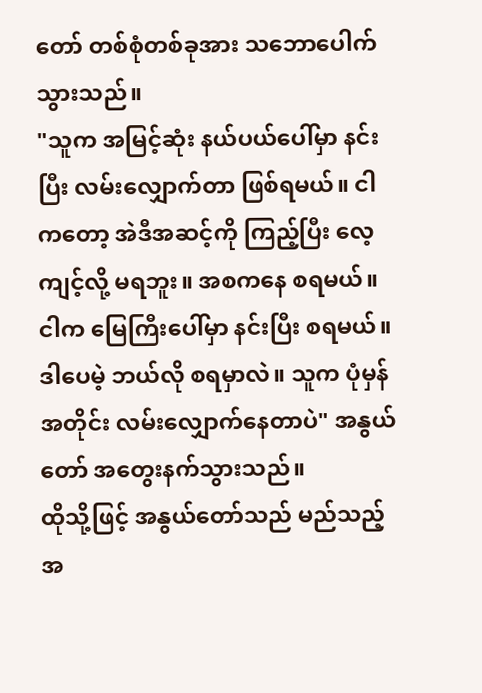တော် တစ်စုံတစ်ခုအား သဘောပေါက်သွားသည်။
"သူက အမြင့်ဆုံး နယ်ပယ်ပေါ်မှာ နင်းပြီး လမ်းလျှောက်တာ ဖြစ်ရမယ်။ ငါကတော့ အဲဒီအဆင့်ကို ကြည့်ပြီး လေ့ကျင့်လို့ မရဘူး။ အစကနေ စရမယ်။ ငါက မြေကြီးပေါ်မှာ နင်းပြီး စရမယ်။ ဒါပေမဲ့ ဘယ်လို စရမှာလဲ။ သူက ပုံမှန်အတိုင်း လမ်းလျှောက်နေတာပဲ" အနွယ်တော် အတွေးနက်သွားသည်။
ထိုသို့ဖြင့် အနွယ်တော်သည် မည်သည့်အ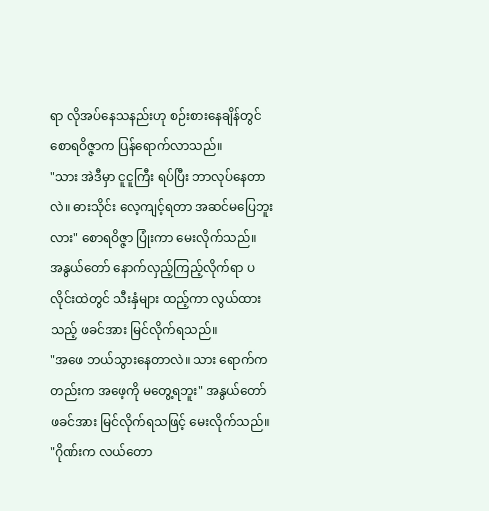ရာ လိုအပ်နေသနည်းဟု စဉ်းစားနေချိန်တွင် စောရဝိဇ္ဇာက ပြန်ရောက်လာသည်။
"သား အဲဒီမှာ ငူငူကြီး ရပ်ပြီး ဘာလုပ်နေတာလဲ။ ဓားသိုင်း လေ့ကျင့်ရတာ အဆင်မပြေဘူးလား" စောရဝိဇ္ဇာ ပြုံးကာ မေးလိုက်သည်။
အနွယ်တော် နောက်လှည့်ကြည့်လိုက်ရာ ပလိုင်းထဲတွင် သီးနှံများ ထည့်ကာ လွယ်ထားသည့် ဖခင်အား မြင်လိုက်ရသည်။
"အဖေ ဘယ်သွားနေတာလဲ။ သား ရောက်ကတည်းက အဖေ့ကို မတွေ့ရဘူး" အနွယ်တော် ဖခင်အား မြင်လိုက်ရသဖြင့် မေးလိုက်သည်။
"ဂိုဏ်းက လယ်တော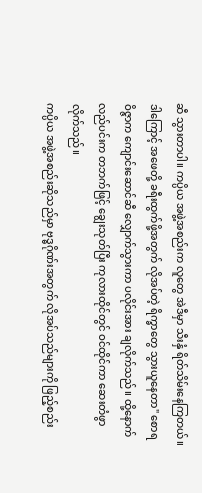ဆီ သွားတာပါ။ ကပ္ပိယ အဖွဲ့အစည်းက လူတွေ အဲဒီမှာ သီးနှံ ရိတ်သိမ်းနေကြတယ်။ ဒါကြောင့် အဖေတို့ ခရီးထွက်ဖို့အတွက် လိုအပ်တဲ့ ရိက္ခာတွေ သွားယူနေတာ" စောရဝိဇ္ဇာက ကျောင်းဆောင်ဆီ လျှောက်သွားကာ ပလိုင်းအား ချလိုက်သည်။ ထို့နောက် လည်ပင်းက တဘက်ဖြင့် ချွေးသုတ်ပြီး ကုလားထိုင်တွင် ဝင်ထိုင်ကာ ဆေးတံဖွာလိုက်သည်။
ကပ္ပိယ အဖွဲ့အစည်းဆိုသည်မှာ ဗုဒ္ဓဂိုဏ်းအတွက် လိုအပ်သည်များကို ဖြည့်စည်း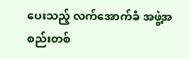ပေးသည့် လက်အောက်ခံ အဖွဲ့အစည်းတစ်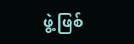ဖွဲ့ ဖြစ်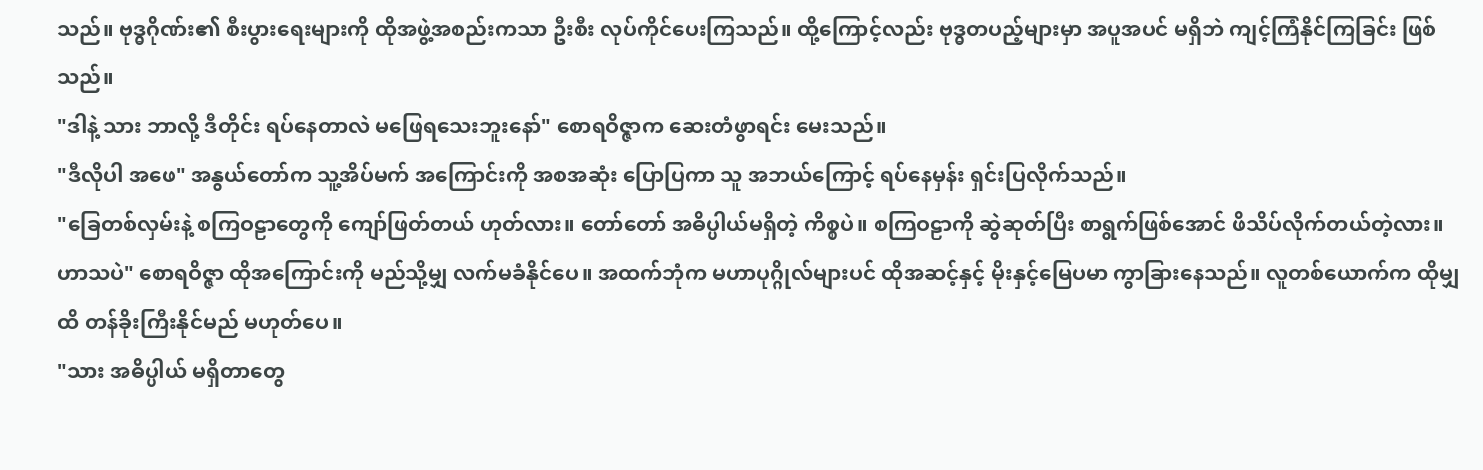သည်။ ဗုဒ္ဓဂိုဏ်း၏ စီးပွားရေးများကို ထိုအဖွဲ့အစည်းကသာ ဦးစီး လုပ်ကိုင်ပေးကြသည်။ ထို့ကြောင့်လည်း ဗုဒ္ဓတပည့်များမှာ အပူအပင် မရှိဘဲ ကျင့်ကြံနိုင်ကြခြင်း ဖြစ်သည်။
"ဒါနဲ့ သား ဘာလို့ ဒီတိုင်း ရပ်နေတာလဲ မဖြေရသေးဘူးနော်" စောရဝိဇ္ဇာက ဆေးတံဖွာရင်း မေးသည်။
"ဒီလိုပါ အဖေ" အနွယ်တော်က သူ့အိပ်မက် အကြောင်းကို အစအဆုံး ပြောပြကာ သူ အဘယ်ကြောင့် ရပ်နေမှန်း ရှင်းပြလိုက်သည်။
"ခြေတစ်လှမ်းနဲ့ စကြဝဠာတွေကို ကျော်ဖြတ်တယ် ဟုတ်လား။ တော်တော် အဓိပ္ပါယ်မရှိတဲ့ ကိစ္စပဲ။ စကြဝဠာကို ဆွဲဆုတ်ပြီး စာရွက်ဖြစ်အောင် ဖိသိပ်လိုက်တယ်တဲ့လား။ ဟာသပဲ" စောရဝိဇ္ဇာ ထိုအကြောင်းကို မည်သို့မျှ လက်မခံနိုင်ပေ။ အထက်ဘုံက မဟာပုဂ္ဂိုလ်များပင် ထိုအဆင့်နှင့် မိုးနှင့်မြေပမာ ကွာခြားနေသည်။ လူတစ်ယောက်က ထိုမျှထိ တန်ခိုးကြီးနိုင်မည် မဟုတ်ပေ။
"သား အဓိပ္ပါယ် မရှိတာတွေ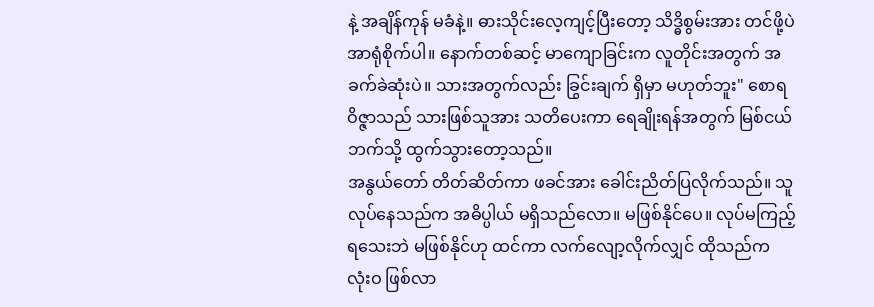နဲ့ အချိန်ကုန် မခံနဲ့။ ဓားသိုင်းလေ့ကျင့်ပြီးတော့ သိဒ္ဓိစွမ်းအား တင်ဖို့ပဲ အာရုံစိုက်ပါ။ နောက်တစ်ဆင့် မာကျောခြင်းက လူတိုင်းအတွက် အခက်ခဲဆုံးပဲ။ သားအတွက်လည်း ခြွင်းချက် ရှိမှာ မဟုတ်ဘူး" စောရဝိဇ္ဇာသည် သားဖြစ်သူအား သတိပေးကာ ရေချိုးရန်အတွက် မြစ်ငယ်ဘက်သို့ ထွက်သွားတော့သည်။
အနွယ်တော် တိတ်ဆိတ်ကာ ဖခင်အား ခေါင်းညိတ်ပြလိုက်သည်။ သူ လုပ်နေသည်က အဓိပ္ပါယ် မရှိသည်လော။ မဖြစ်နိုင်ပေ။ လုပ်မကြည့်ရသေးဘဲ မဖြစ်နိုင်ဟု ထင်ကာ လက်လျော့လိုက်လျှင် ထိုသည်က လုံးဝ ဖြစ်လာ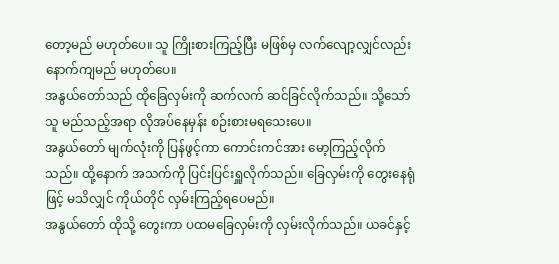တော့မည် မဟုတ်ပေ။ သူ ကြိုးစားကြည့်ပြီး မဖြစ်မှ လက်လျော့လျှင်လည်း နောက်ကျမည် မဟုတ်ပေ။
အနွယ်တော်သည် ထိုခြေလှမ်းကို ဆက်လက် ဆင်ခြင်လိုက်သည်။ သို့သော် သူ မည်သည့်အရာ လိုအပ်နေမှန်း စဉ်းစားမရသေးပေ။
အနွယ်တော် မျက်လုံးကို ပြန်ဖွင့်ကာ ကောင်းကင်အား မော့ကြည့်လိုက်သည်။ ထို့နောက် အသက်ကို ပြင်းပြင်းရှူလိုက်သည်။ ခြေလှမ်းကို တွေးနေရုံဖြင့် မသိလျှင် ကိုယ်တိုင် လှမ်းကြည့်ရပေမည်။
အနွယ်တော် ထိုသို့ တွေးကာ ပထမခြေလှမ်းကို လှမ်းလိုက်သည်။ ယခင်နှင့်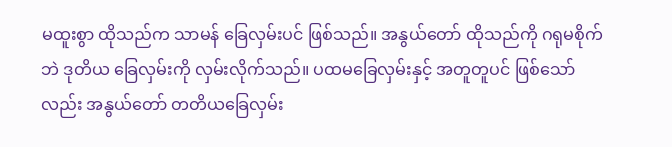မထူးစွာ ထိုသည်က သာမန် ခြေလှမ်းပင် ဖြစ်သည်။ အနွယ်တော် ထိုသည်ကို ဂရုမစိုက်ဘဲ ဒုတိယ ခြေလှမ်းကို လှမ်းလိုက်သည်။ ပထမခြေလှမ်းနှင့် အတူတူပင် ဖြစ်သော်လည်း အနွယ်တော် တတိယခြေလှမ်း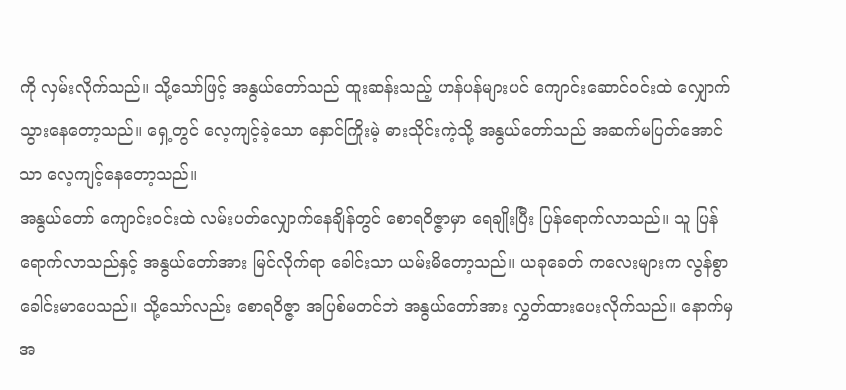ကို လှမ်းလိုက်သည်။ သို့သော်ဖြင့် အနွယ်တော်သည် ထူးဆန်းသည့် ဟန်ပန်များပင် ကျောင်းဆောင်ဝင်းထဲ လျှောက်သွားနေတော့သည်။ ရှေ့တွင် လေ့ကျင့်ခဲ့သော နှောင်ကြိုးမဲ့ ဓားသိုင်းကဲ့သို့ အနွယ်တော်သည် အဆက်မပြတ်အောင်သာ လေ့ကျင့်နေတော့သည်။
အနွယ်တော် ကျောင်းဝင်းထဲ လမ်းပတ်လျှောက်နေချိန်တွင် စောရဝိဇ္ဇာမှာ ရေချိုးပြီး ပြန်ရောက်လာသည်။ သူ ပြန်ရောက်လာသည်နှင့် အနွယ်တော်အား မြင်လိုက်ရာ ခေါင်းသာ ယမ်းမိတော့သည်။ ယခုခေတ် ကလေးများက လွန်စွာ ခေါင်းမာပေသည်။ သို့သော်လည်း စောရဝိဇ္ဇာ အပြစ်မတင်ဘဲ အနွယ်တော်အား လွှတ်ထားပေးလိုက်သည်။ နောက်မှ အ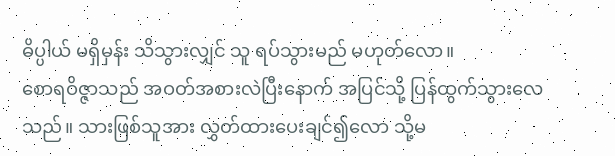ဓိပ္ပါယ် မရှိမှန်း သိသွားလျှင် သူ ရပ်သွားမည် မဟုတ်လော။
စောရဝိဇ္ဇာသည် အဝတ်အစားလဲပြီးနောက် အပြင်သို့ ပြန်ထွက်သွားလေသည်။ သားဖြစ်သူအား လွှတ်ထားပေးချင်၍လော သို့မ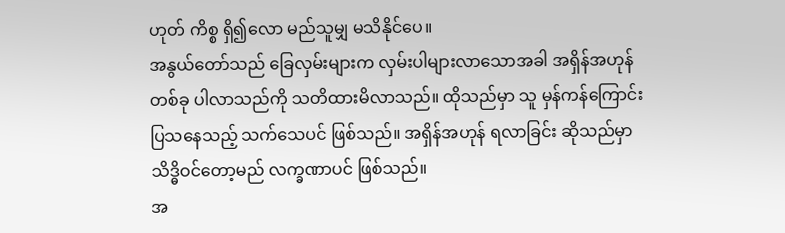ဟုတ် ကိစ္စ ရှိ၍လော မည်သူမျှ မသိနိုင်ပေ။
အနွယ်တော်သည် ခြေလှမ်းများက လှမ်းပါများလာသောအခါ အရှိန်အဟုန် တစ်ခု ပါလာသည်ကို သတိထားမိလာသည်။ ထိုသည်မှာ သူ မှန်ကန်ကြောင်း ပြသနေသည့် သက်သေပင် ဖြစ်သည်။ အရှိန်အဟုန် ရလာခြင်း ဆိုသည်မှာ သိဒ္ဓိဝင်တော့မည် လက္ခဏာပင် ဖြစ်သည်။
အ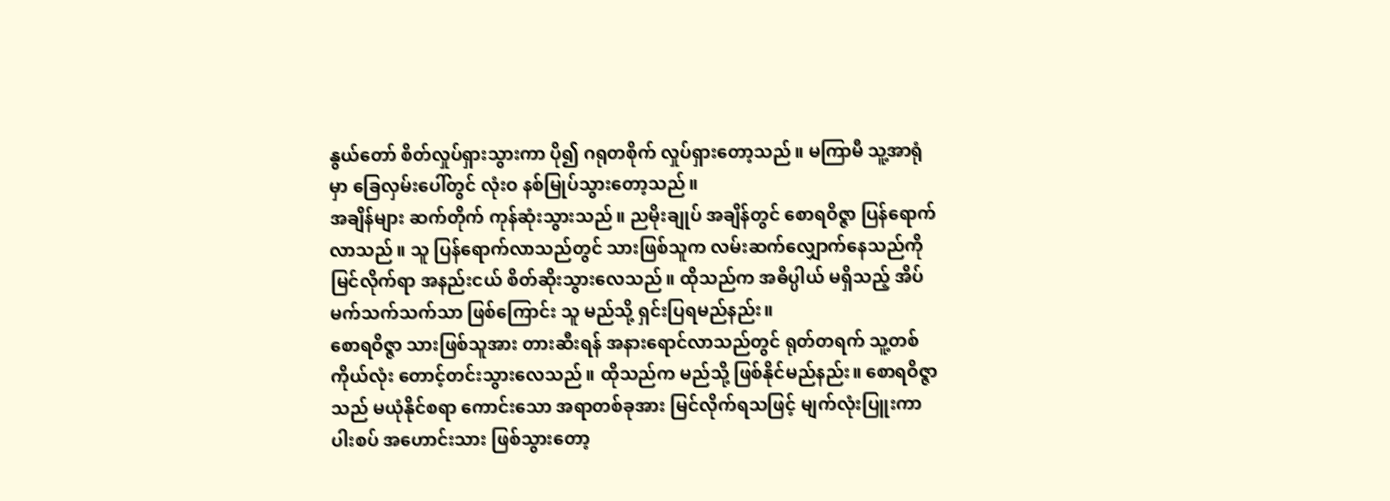နွယ်တော် စိတ်လှုပ်ရှားသွားကာ ပို၍ ဂရုတစိုက် လှုပ်ရှားတော့သည်။ မကြာမီ သူ့အာရုံမှာ ခြေလှမ်းပေါ်တွင် လုံးဝ နစ်မြုပ်သွားတော့သည်။
အချိန်များ ဆက်တိုက် ကုန်ဆုံးသွားသည်။ ညမိုးချုပ် အချိန်တွင် စောရဝိဇ္ဇာ ပြန်ရောက်လာသည်။ သူ ပြန်ရောက်လာသည်တွင် သားဖြစ်သူက လမ်းဆက်လျှောက်နေသည်ကို မြင်လိုက်ရာ အနည်းငယ် စိတ်ဆိုးသွားလေသည်။ ထိုသည်က အဓိပ္ပါယ် မရှိသည့် အိပ်မက်သက်သက်သာ ဖြစ်ကြောင်း သူ မည်သို့ ရှင်းပြရမည်နည်း။
စောရဝိဇ္ဇာ သားဖြစ်သူအား တားဆီးရန် အနားရောင်လာသည်တွင် ရုတ်တရက် သူ့တစ်ကိုယ်လုံး တောင့်တင်းသွားလေသည်။ ထိုသည်က မည်သို့ ဖြစ်နိုင်မည်နည်း။ စောရဝိဇ္ဇာသည် မယုံနိုင်စရာ ကောင်းသော အရာတစ်ခုအား မြင်လိုက်ရသဖြင့် မျက်လုံးပြူးကာ ပါးစပ် အဟောင်းသား ဖြစ်သွားတော့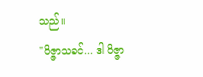သည်။
"ဝိဇ္ဇာသခင်... ဒါ ဝိဇ္ဇာ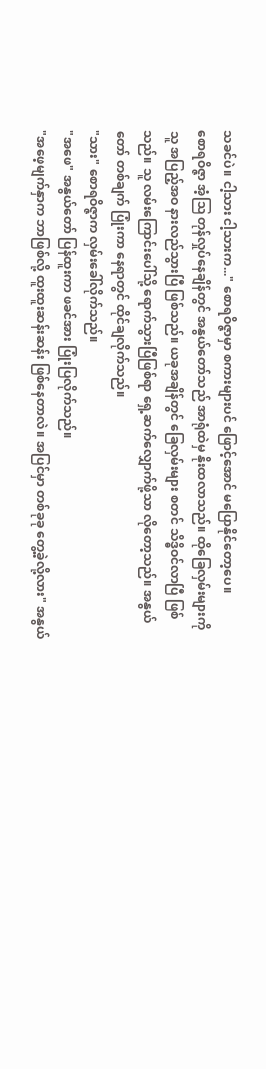သခင်ပဲ။ ငါ့သား ငါ့သားက..." စောရဝိဇ္ဇာမှာ စကားများပင် ဖြောင့်အောင် မပြောနိုင်တော့ပေ။
စောရဝိဇ္ဇာ အံ့ဩ တုန်လှုပ်နေချိန်တွင် အနွယ်တော်သည် အာရုံထဲမှ နိုးထလာသည်။ ထိုခြေလှမ်းများကို သူ အပြည့်အဝ နားလည်သွားပြီ ဖြစ်သည်။ ယခုအချိန်တွင် ခြေလှမ်းများ စတင် သိဒ္ဓိဝင်လာပြီ ဖြစ်သည်။ သူ လမ်းကြောင်းပေါ်သို့ ရောက်သွားပြီဖြစ်ရာ ရှေ့ဆက်လျှောက်ဖို့သာ လိုတော့သည်။ အနွယ်တော် တစ်ချက် ပြုံးကာ နေရာတွင် ထိုင်ချလိုက်သည်။
"သား" စောရဝိဇ္ဇာက လှမ်းခေါ်လိုက်သည်။
"အဖေ" အနွယ်တော် ပြန်ထူးကာ ဖခင်အား ပြုံးပြလိုက်သည်။
"အဖေ့မျက်နှာက ဘာဖြစ်လို့ ထူးထူးဆန်းဆန်း ဖြစ်နေတာလဲ။ အပြင်မှာ တစ်ခုခု တွေ့ခဲ့လို့လား" အနွယ်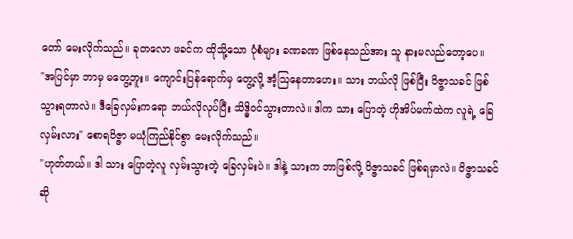တော် မေးလိုက်သည်။ ခုတလော ဖခင်က ထိုသို့သော ပုံစံများ ခဏခဏ ဖြစ်နေသည်အား သူ နားမလည်တော့ပေ။
"အပြင်မှာ ဘာမှ မတွေ့ဘူး။ ကျောင်းပြန်ရောက်မှ တွေ့လို့ အံ့ဩနေတာဟေး။ သား ဘယ်လို ဖြစ်ပြီး ဝိဇ္ဇာသခင် ဖြစ်သွားရတာလဲ။ ဒီခြေလှမ်းကရော ဘယ်လိုလုပ်ပြီး သိဒ္ဓိဝင်သွားတာလဲ။ ဒါက သား ပြောတဲ့ ဟိုအိပ်မက်ထဲက လူရဲ့ ခြေလှမ်းလား" စောရဝိဇ္ဇာ မယုံကြည်နိုင်စွာ မေးလိုက်သည်။
"ဟုတ်တယ်။ ဒါ သား ပြောတဲ့လူ လှမ်းသွားတဲ့ ခြေလှမ်းပဲ။ ဒါနဲ့ သားက ဘာဖြစ်လို့ ဝိဇ္ဇာသခင် ဖြစ်ရမှာလဲ။ ဝိဇ္ဇာသခင်ဆို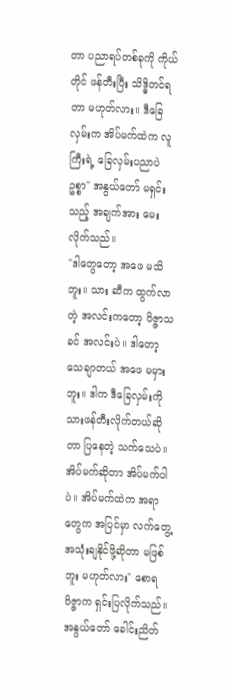တာ ပညာရပ်တစ်ခုကို ကိုယ်တိုင် ဖန်တီးပြီး သိဒ္ဓိတင်ရတာ မဟုတ်လား။ ဒီခြေလှမ်းက အိပ်မက်ထဲက လူကြီးရဲ့ ခြေလှမ်းပညာပဲ ဥစ္စာ" အနွယ်တော် မရှင်းသည့် အချက်အား မေးလိုက်သည်။
"ဒါတွေတော့ အဖေ မသိဘူး။ သား ဆီက ထွက်လာတဲ့ အလင်းကတော့ ဝိဇ္ဇာသခင် အလင်းပဲ။ ဒါတော့ သေချာတယ် အဖေ မမှားဘူး။ ဒါက ဒီခြေလှမ်းကို သားဖန်တီးလိုက်တယ်ဆိုတာ ပြနေတဲ့ သက်သေပဲ။ အိပ်မက်ဆိုတာ အိပ်မက်ပါပဲ။ အိပ်မက်ထဲက အရာတွေက အပြင်မှာ လက်တွေ့ အသုံးချနိုင်ဖို့ဆိုတာ မဖြစ်ဘူး မဟုတ်လား" စောရဝိဇ္ဇာက ရှင်းပြလိုက်သည်။
အနွယ်တော် ခေါင်းညိတ်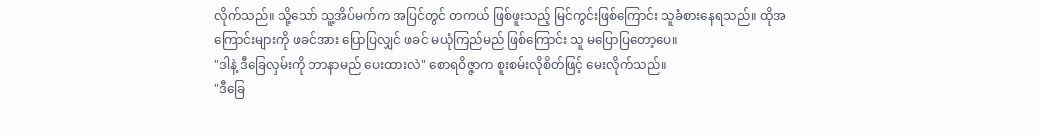လိုက်သည်။ သို့သော် သူ့အိပ်မက်က အပြင်တွင် တကယ် ဖြစ်ဖူးသည့် မြင်ကွင်းဖြစ်ကြောင်း သူခံစားနေရသည်။ ထိုအကြောင်းများကို ဖခင်အား ပြောပြလျှင် ဖခင် မယုံကြည်မည် ဖြစ်ကြောင်း သူ မပြောပြတော့ပေ။
"ဒါနဲ့ ဒီခြေလှမ်းကို ဘာနာမည် ပေးထားလဲ" စောရဝိဇ္ဇာက စူးစမ်းလိုစိတ်ဖြင့် မေးလိုက်သည်။
"ဒီခြေ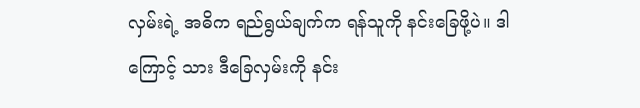လှမ်းရဲ့ အဓိက ရည်ရွယ်ချက်က ရန်သူကို နင်းခြေဖို့ပဲ။ ဒါကြောင့် သား ဒီခြေလှမ်းကို နင်း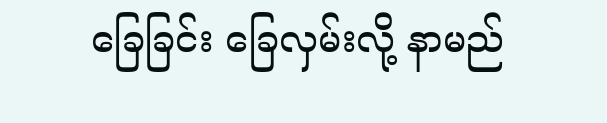ခြေခြင်း ခြေလှမ်းလို့ နာမည်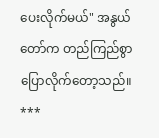ပေးလိုက်မယ်" အနွယ်တော်က တည်ကြည်စွာ ပြောလိုက်တော့သည်။
***